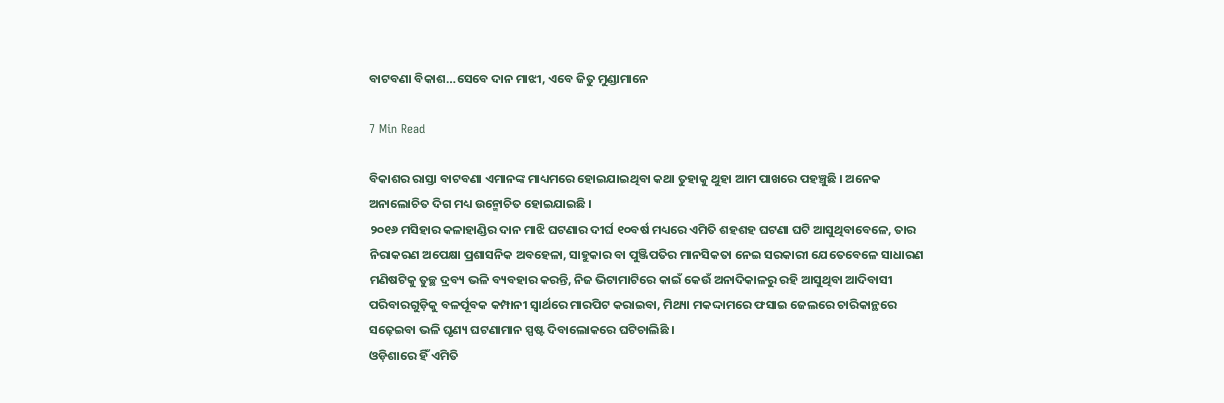ବାଟବଣା ବିକାଶ…ସେବେ ଦାନ ମାଝୀ, ଏବେ ଜିତୁ ମୁଣ୍ଡାମାନେ

7 Min Read

ବିକାଶର ରାସ୍ତା ବାଟବଣା ଏମାନଙ୍କ ମାଧ୍ୟମରେ ହୋଇଯାଇଥିବା କଥା ତୁହାକୁ ଥୁହା ଆମ ପାଖରେ ପହଞ୍ଚୁଛି । ଅନେକ ଅନାଲୋଚିତ ଦିଗ ମଧ୍ୟ ଉନ୍ମୋଚିତ ହୋଇଯାଇଛି ।
୨୦୧୬ ମସିହାର କଳାହାଣ୍ଡିର ଦାନ ମାଝି ଘଟଣାର ଦୀର୍ଘ ୧୦ବର୍ଷ ମଧ୍ୟରେ ଏମିତି ଶହଶହ ଘଟଣା ଘଟି ଆସୁଥିବାବେଳେ, ତାର ନିରାକରଣ ଅପେକ୍ଷା ପ୍ରଶାସନିକ ଅବହେଳା, ସାହୁକାର ବା ପୁଞ୍ଜିପତିର ମାନସିକତା ନେଇ ସରକାରୀ ଯେତେବେଳେ ସାଧାରଣ ମଣିଷଟିକୁ ତୁଚ୍ଛ ଦ୍ରବ୍ୟ ଭଳି ବ୍ୟବହାର କରନ୍ତି, ନିଜ ଭିଟାମାଟିରେ କାଇଁ କେଉଁ ଅନାଦିକାଳରୁ ରହି ଆସୁଥିବା ଆଦିବାସୀ ପରିବାରଗୁଡ଼ିକୁ ବଳର୍ପୂବକ କମ୍ପାନୀ ସ୍ୱାର୍ଥରେ ମାରପିଟ କରାଇବା, ମିଥ୍ୟା ମକଦ୍ଦାମରେ ଫସାଇ ଜେଲରେ ଚାରିକାନ୍ଥରେ ସଢ଼େଇବା ଭଳି ଘୃଣ୍ୟ ଘଟଣାମାନ ସ୍ପଷ୍ଟ ଦିବାଲୋକରେ ଘଟିଚାଲିଛି ।
ଓଡ଼ିଶାରେ ହିଁ ଏମିତି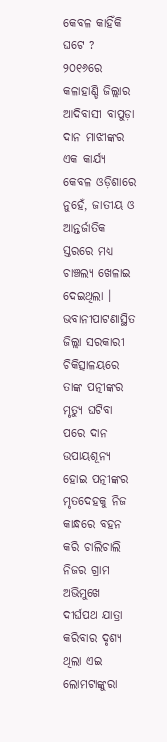କେବଳ କାହିଁକି ଘଟେ ? ୨୦୧୬ରେ କଳାହାଣ୍ଡି ଜିଲ୍ଲାର ଆଦିବାସୀ ବାପୁଡ଼ା ଦାନ ମାଝୀଙ୍କର ଏକ କାର୍ଯ୍ୟ କେବଳ ଓଡ଼ିଶାରେ ନୁହେଁ, ଜାତୀୟ ଓ ଆନ୍ତର୍ଜାତିକ ସ୍ତରରେ ମଧ୍ୟ ଚାଞ୍ଚଲ୍ୟ ଖେଳାଇ ଦେଇଥିଲା । ଭବାନୀପାଟଣାସ୍ଥିତ ଜିଲ୍ଲା ସରକାରୀ ଚିକିତ୍ସାଳୟରେ ତାଙ୍କ ପତ୍ନୀଙ୍କର ମୃତ୍ୟୁ ଘଟିବା ପରେ ଦାନ ଉପାୟଶୂନ୍ୟ ହୋଇ ପତ୍ନୀଙ୍କର ମୃତଦେହକୁ ନିଜ କାନ୍ଧରେ ବହନ କରି ଚାଲିଚାଲି ନିଜର ଗ୍ରାମ ଅଭିମୁଖେ ଦୀର୍ଘପଥ ଯାତ୍ରା କରିବାର ଦୃଶ୍ୟ ଥିଲା ଏଇ ଲୋମଟାଙ୍କୁରା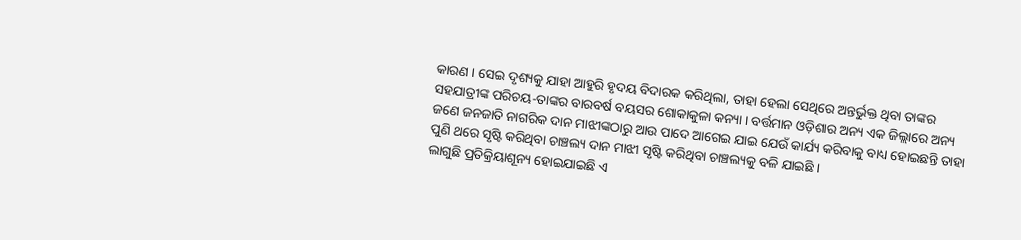କାରଣ । ସେଇ ଦୃଶ୍ୟକୁ ଯାହା ଆହୁରି ହୃଦୟ ବିଦାରକ କରିଥିଲା, ତାହା ହେଲା ସେଥିରେ ଅନ୍ତର୍ଭୁକ୍ତ ଥିବା ତାଙ୍କର ସହଯାତ୍ରୀଙ୍କ ପରିଚୟ-ତାଙ୍କର ବାରବର୍ଷ ବୟସର ଶୋକାକୁଳା କନ୍ୟା । ବର୍ତ୍ତମାନ ଓଡ଼ିଶାର ଅନ୍ୟ ଏକ ଜିଲ୍ଲାରେ ଅନ୍ୟ ଜଣେ ଜନଜାତି ନାଗରିକ ଦାନ ମାଝୀଙ୍କଠାରୁ ଆଉ ପାଦେ ଆଗେଇ ଯାଇ ଯେଉଁ କାର୍ଯ୍ୟ କରିବାକୁ ବାଧ୍ୟ ହୋଇଛନ୍ତି ତାହା ପୁଣି ଥରେ ସୃଷ୍ଟି କରିଥିବା ଚାଞ୍ଚଲ୍ୟ ଦାନ ମାଝୀ ସୃଷ୍ଟି କରିଥିବା ଚାଞ୍ଚଲ୍ୟକୁ ବଳି ଯାଇଛି ।
ଲାଗୁଛି ପ୍ରତିକ୍ରିୟାଶୂନ୍ୟ ହୋଇଯାଇଛି ଏ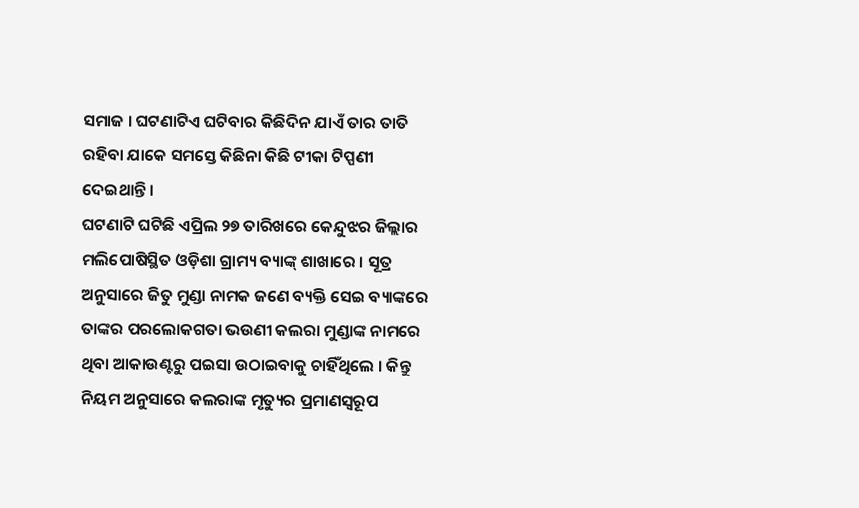ସମାଜ । ଘଟଣାଟିଏ ଘଟିବାର କିଛିଦିନ ଯାଏଁ ତାର ତାତି ରହିବା ଯାକେ ସମସ୍ତେ କିଛିନା କିଛି ଟୀକା ଟିପ୍ପଣୀ ଦେଇଥାନ୍ତି ।
ଘଟଣାଟି ଘଟିଛି ଏପ୍ରିଲ ୨୭ ତାରିଖରେ କେନ୍ଦୁଝର ଜିଲ୍ଲାର ମଲିପୋଷିସ୍ଥିତ ଓଡ଼ିଶା ଗ୍ରାମ୍ୟ ବ୍ୟାଙ୍କ୍ ଶାଖାରେ । ସୂତ୍ର ଅନୁସାରେ ଜିତୁ ମୁଣ୍ଡା ନାମକ ଜଣେ ବ୍ୟକ୍ତି ସେଇ ବ୍ୟାଙ୍କରେ ତାଙ୍କର ପରଲୋକଗତା ଭଉଣୀ କଲରା ମୁଣ୍ଡାଙ୍କ ନାମରେ ଥିବା ଆକାଉଣ୍ଟରୁ ପଇସା ଉଠାଇବାକୁ ଚାହିଁଥିଲେ । କିନ୍ତୁ ନିୟମ ଅନୁସାରେ କଲରାଙ୍କ ମୃତ୍ୟୁର ପ୍ରମାଣସ୍ୱରୂପ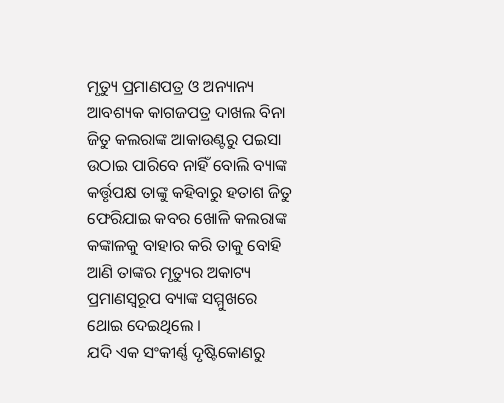ମୃତ୍ୟୁ ପ୍ରମାଣପତ୍ର ଓ ଅନ୍ୟାନ୍ୟ ଆବଶ୍ୟକ କାଗଜପତ୍ର ଦାଖଲ ବିନା ଜିତୁ କଲରାଙ୍କ ଆକାଉଣ୍ଟରୁ ପଇସା ଉଠାଇ ପାରିବେ ନାହିଁ ବୋଲି ବ୍ୟାଙ୍କ କର୍ତ୍ତୃପକ୍ଷ ତାଙ୍କୁ କହିବାରୁ ହତାଶ ଜିତୁ ଫେରିଯାଇ କବର ଖୋଳି କଲରାଙ୍କ କଙ୍କାଳକୁ ବାହାର କରି ତାକୁ ବୋହି ଆଣି ତାଙ୍କର ମୃତ୍ୟୁର ଅକାଟ୍ୟ ପ୍ରମାଣସ୍ୱରୂପ ବ୍ୟାଙ୍କ ସମ୍ମୁଖରେ ଥୋଇ ଦେଇଥିଲେ ।
ଯଦି ଏକ ସଂକୀର୍ଣ୍ଣ ଦୃଷ୍ଟିକୋଣରୁ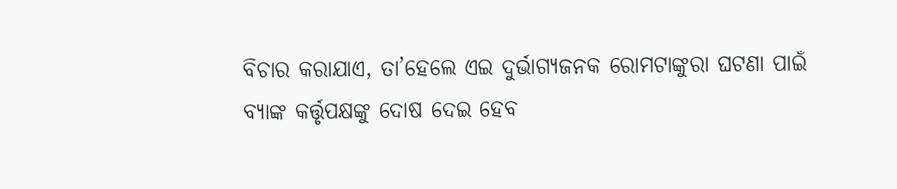ବିଚାର କରାଯାଏ, ତା’ହେଲେ ଏଇ ଦୁର୍ଭାଗ୍ୟଜନକ ରୋମଟାଙ୍କୁରା ଘଟଣା ପାଇଁ ବ୍ୟାଙ୍କ କର୍ତ୍ତୃପକ୍ଷଙ୍କୁ ଦୋଷ ଦେଇ ହେବ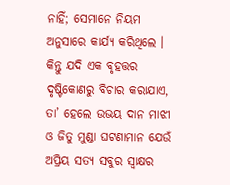ନାହିଁ; ସେମାନେ ନିୟମ ଅନୁସାରେ କାର୍ଯ୍ୟ କରିଥିଲେ । କିନ୍ତୁ ଯଦି ଏକ ବୃହତ୍ତର ଦୃଷ୍ଟିକୋଣରୁ ବିଚାର କରାଯାଏ, ତା’ ହେଲେ ଉଭୟ ଦାନ ମାଝୀ ଓ ଜିତୁ ମୁଣ୍ଡା ଘଟଣାମାନ ଯେଉଁ ଅପ୍ରିୟ ସତ୍ୟ ସବୁର ସ୍ୱାକ୍ଷର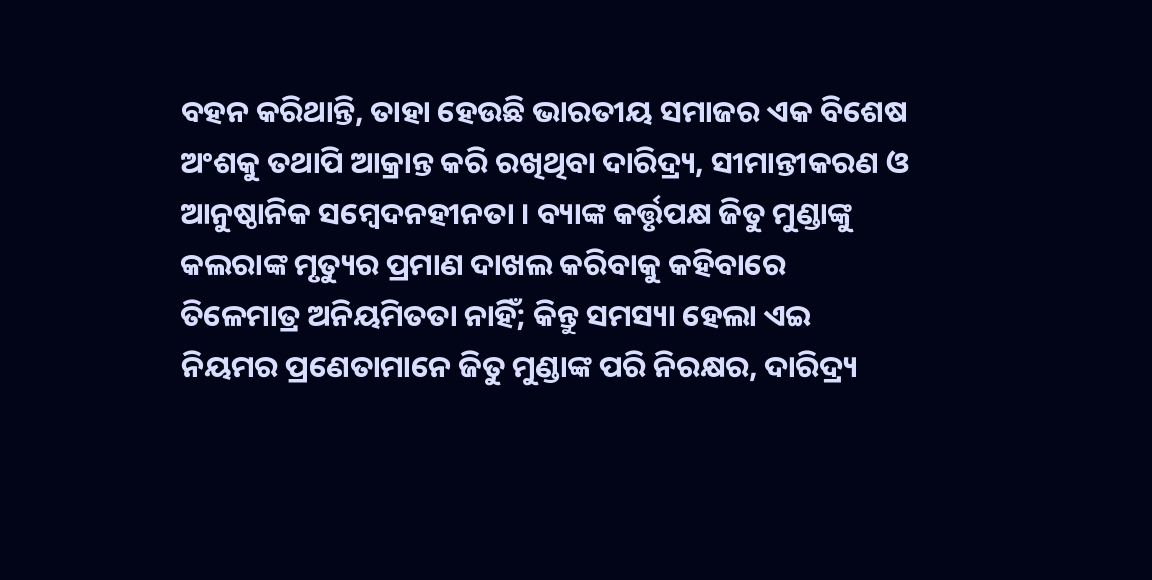ବହନ କରିଥାନ୍ତି, ତାହା ହେଉଛି ଭାରତୀୟ ସମାଜର ଏକ ବିଶେଷ ଅଂଶକୁ ତଥାପି ଆକ୍ରାନ୍ତ କରି ରଖିଥିବା ଦାରିଦ୍ର୍ୟ, ସୀମାନ୍ତୀକରଣ ଓ ଆନୁଷ୍ଠାନିକ ସମ୍ବେଦନହୀନତା । ବ୍ୟାଙ୍କ କର୍ତ୍ତୃପକ୍ଷ ଜିତୁ ମୁଣ୍ଡାଙ୍କୁ କଲରାଙ୍କ ମୃତ୍ୟୁର ପ୍ରମାଣ ଦାଖଲ କରିବାକୁ କହିବାରେ ତିଳେମାତ୍ର ଅନିୟମିତତା ନାହିଁ; କିନ୍ତୁ ସମସ୍ୟା ହେଲା ଏଇ ନିୟମର ପ୍ରଣେତାମାନେ ଜିତୁ ମୁଣ୍ଡାଙ୍କ ପରି ନିରକ୍ଷର, ଦାରିଦ୍ର୍ୟ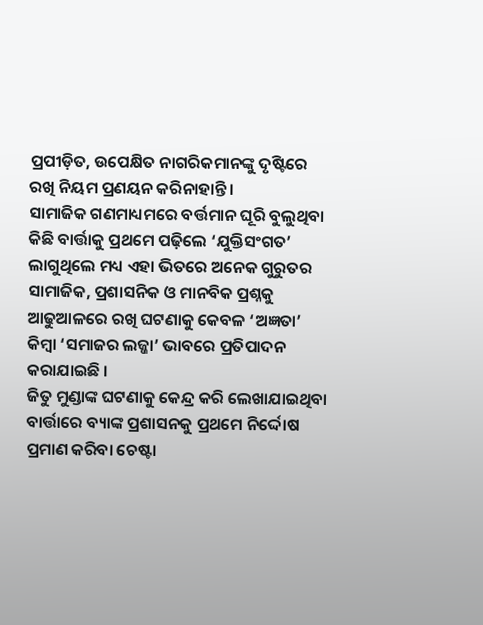ପ୍ରପୀଡ଼ିତ, ଉପେକ୍ଷିତ ନାଗରିକମାନଙ୍କୁ ଦୃଷ୍ଟିରେ ରଖି ନିୟମ ପ୍ରଣୟନ କରିନାହାନ୍ତି ।
ସାମାଜିକ ଗଣମାଧ୍ୟମରେ ବର୍ତ୍ତମାନ ଘୂରି ବୁଲୁଥିବା କିଛି ବାର୍ତ୍ତାକୁ ପ୍ରଥମେ ପଢ଼ିଲେ ‘ଯୁକ୍ତିସଂଗତ’ ଲାଗୁଥିଲେ ମଧ୍ୟ ଏହା ଭିତରେ ଅନେକ ଗୁରୁତର ସାମାଜିକ, ପ୍ରଶାସନିକ ଓ ମାନବିକ ପ୍ରଶ୍ନକୁ ଆଢୁଆଳରେ ରଖି ଘଟଣାକୁ କେବଳ ‘ଅଜ୍ଞତା’ କିମ୍ବା ‘ସମାଜର ଲଜ୍ଜା’ ଭାବରେ ପ୍ରତିପାଦନ କରାଯାଇଛି ।
ଜିତୁ ମୁଣ୍ଡାଙ୍କ ଘଟଣାକୁ କେନ୍ଦ୍ର କରି ଲେଖାଯାଇଥିବା ବାର୍ତ୍ତାରେ ବ୍ୟାଙ୍କ ପ୍ରଶାସନକୁ ପ୍ରଥମେ ନିର୍ଦ୍ଦୋଷ ପ୍ରମାଣ କରିବା ଚେଷ୍ଟା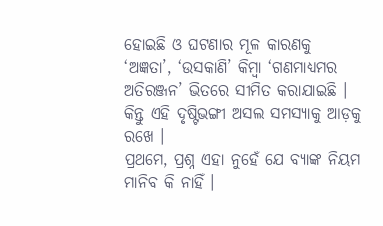ହୋଇଛି ଓ ଘଟଣାର ମୂଳ କାରଣକୁ ‘ଅଜ୍ଞତା’, ‘ଉସକାଣି’ କିମ୍ବା ‘ଗଣମାଧ୍ୟମର ଅତିରଞ୍ଜନ’ ଭିତରେ ସୀମିତ କରାଯାଇଛି । କିନ୍ତୁ ଏହି ଦୃଷ୍ଟିଭଙ୍ଗୀ ଅସଲ ସମସ୍ୟାକୁ ଆଡ଼କୁ ରଖେ ।
ପ୍ରଥମେ, ପ୍ରଶ୍ନ ଏହା ନୁହେଁ ଯେ ବ୍ୟାଙ୍କ ନିୟମ ମାନିବ କି ନାହିଁ ।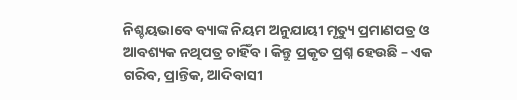ନିଶ୍ଚୟଭାବେ ବ୍ୟାଙ୍କ ନିୟମ ଅନୁଯାୟୀ ମୃତ୍ୟୁ ପ୍ରମାଣପତ୍ର ଓ ଆବଶ୍ୟକ ନଥିପତ୍ର ଚାହିଁବ । କିନ୍ତୁ ପ୍ରକୃତ ପ୍ରଶ୍ନ ହେଉଛି – ଏକ ଗରିବ, ପ୍ରାନ୍ତିକ, ଆଦିବାସୀ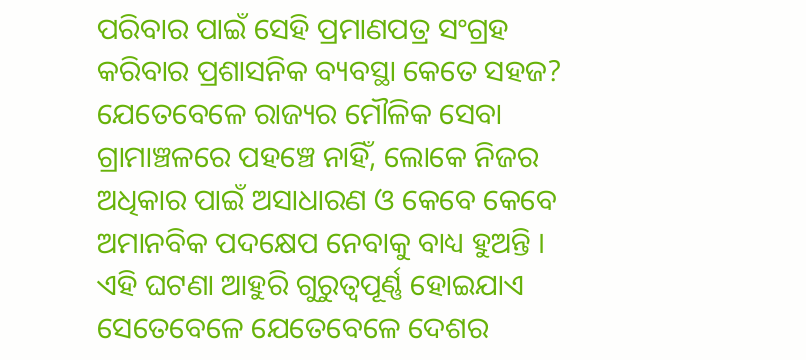ପରିବାର ପାଇଁ ସେହି ପ୍ରମାଣପତ୍ର ସଂଗ୍ରହ କରିବାର ପ୍ରଶାସନିକ ବ୍ୟବସ୍ଥା କେତେ ସହଜ? ଯେତେବେଳେ ରାଜ୍ୟର ମୌଳିକ ସେବା ଗ୍ରାମାଞ୍ଚଳରେ ପହଞ୍ଚେ ନାହିଁ, ଲୋକେ ନିଜର ଅଧିକାର ପାଇଁ ଅସାଧାରଣ ଓ କେବେ କେବେ ଅମାନବିକ ପଦକ୍ଷେପ ନେବାକୁ ବାଧ୍ୟ ହୁଅନ୍ତି ।
ଏହି ଘଟଣା ଆହୁରି ଗୁରୁତ୍ୱପୂର୍ଣ୍ଣ ହୋଇଯାଏ ସେତେବେଳେ ଯେତେବେଳେ ଦେଶର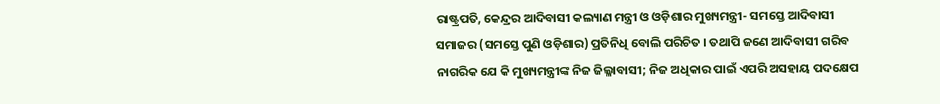ରାଷ୍ଟ୍ରପତି, କେନ୍ଦ୍ରର ଆଦିବାସୀ କଲ୍ୟାଣ ମନ୍ତ୍ରୀ ଓ ଓଡ଼ିଶାର ମୁଖ୍ୟମନ୍ତ୍ରୀ- ସମସ୍ତେ ଆଦିବାସୀ ସମାଜର (ସମସ୍ତେ ପୁଣି ଓଡ଼ିଶାର) ପ୍ରତିନିଧି ବୋଲି ପରିଚିତ । ତଥାପି ଜଣେ ଆଦିବାସୀ ଗରିବ ନାଗରିକ ଯେ କି ମୁଖ୍ୟମନ୍ତ୍ରୀଙ୍କ ନିଜ ଜିଲ୍ଳାବାସୀ; ନିଜ ଅଧିକାର ପାଇଁ ଏପରି ଅସହାୟ ପଦକ୍ଷେପ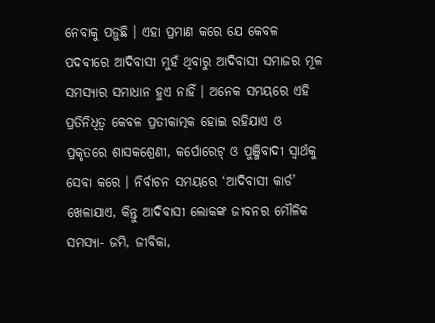ନେବାକୁ ପଡ଼ୁଛି । ଏହା ପ୍ରମାଣ କରେ ଯେ କେବଳ ପଦବୀରେ ଆଦିବାସୀ ମୁହଁ ଥିବାରୁ ଆଦିବାସୀ ସମାଜର ମୂଳ ସମସ୍ୟାର ସମାଧାନ ହୁଏ ନାହିଁ । ଅନେକ ସମୟରେ ଏହି ପ୍ରତିନିଧିତ୍ୱ କେବଳ ପ୍ରତୀକାତ୍ମକ ହୋଇ ରହିଯାଏ ଓ ପ୍ରକୃତରେ ଶାସକଶ୍ରେଣୀ, କର୍ପୋରେଟ୍ ଓ ପୁଞ୍ଜିବାଦୀ ସ୍ୱାର୍ଥକୁ ସେବା କରେ । ନିର୍ବାଚନ ସମୟରେ ‘ଆଦିବାସୀ କାର୍ଡ’ ଖେଳାଯାଏ, କିନ୍ତୁ ଆଦିବାସୀ ଲୋକଙ୍କ ଜୀବନର ମୌଳିକ ସମସ୍ୟା- ଜମି, ଜୀବିକା,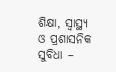ଶିକ୍ଷା, ସ୍ୱାସ୍ଥ୍ୟ ଓ ପ୍ରଶାସନିକ ସୁବିଧା –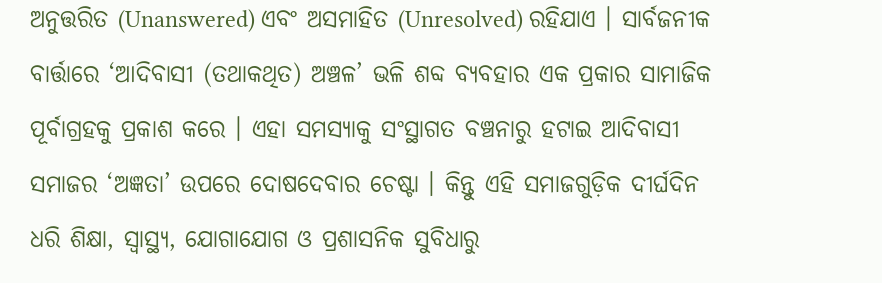ଅନୁତ୍ତରିତ (Unanswered) ଏବଂ ଅସମାହିତ (Unresolved) ରହିଯାଏ । ସାର୍ବଜନୀକ ବାର୍ତ୍ତାରେ ‘ଆଦିବାସୀ (ତଥାକଥିତ) ଅଞ୍ଚଳ’ ଭଳି ଶବ୍ଦ ବ୍ୟବହାର ଏକ ପ୍ରକାର ସାମାଜିକ ପୂର୍ବାଗ୍ରହକୁ ପ୍ରକାଶ କରେ । ଏହା ସମସ୍ୟାକୁ ସଂସ୍ଥାଗତ ବଞ୍ଚନାରୁ ହଟାଇ ଆଦିବାସୀ ସମାଜର ‘ଅଜ୍ଞତା’ ଉପରେ ଦୋଷଦେବାର ଚେଷ୍ଟା । କିନ୍ତୁ ଏହି ସମାଜଗୁଡ଼ିକ ଦୀର୍ଘଦିନ ଧରି ଶିକ୍ଷା, ସ୍ୱାସ୍ଥ୍ୟ, ଯୋଗାଯୋଗ ଓ ପ୍ରଶାସନିକ ସୁବିଧାରୁ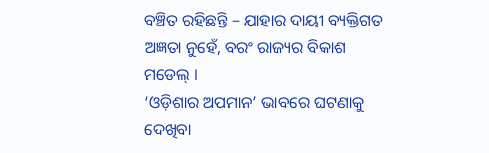ବଞ୍ଚିତ ରହିଛନ୍ତି – ଯାହାର ଦାୟୀ ବ୍ୟକ୍ତିଗତ ଅଜ୍ଞତା ନୁହେଁ, ବରଂ ରାଜ୍ୟର ବିକାଶ ମଡେଲ୍ ।
‘ଓଡ଼ିଶାର ଅପମାନ’ ଭାବରେ ଘଟଣାକୁ ଦେଖିବା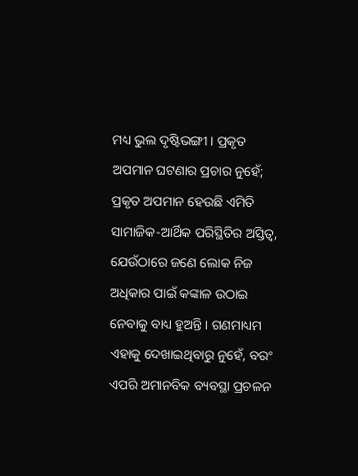ମଧ୍ୟ ଭୁଲ ଦୃଷ୍ଟିଭଙ୍ଗୀ । ପ୍ରକୃତ ଅପମାନ ଘଟଣାର ପ୍ରଚାର ନୁହେଁ; ପ୍ରକୃତ ଅପମାନ ହେଉଛି ଏମିତି ସାମାଜିକ-ଆର୍ଥିକ ପରିସ୍ଥିତିର ଅସ୍ତିତ୍ୱ, ଯେଉଁଠାରେ ଜଣେ ଲୋକ ନିଜ ଅଧିକାର ପାଇଁ କଙ୍କାଳ ଉଠାଇ ନେବାକୁ ବାଧ୍ୟ ହୁଅନ୍ତି । ଗଣମାଧ୍ୟମ ଏହାକୁ ଦେଖାଇଥିବାରୁ ନୁହେଁ, ବରଂ ଏପରି ଅମାନବିକ ବ୍ୟବସ୍ଥା ପ୍ରଚଳନ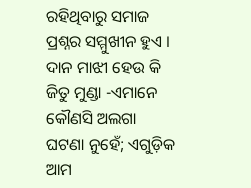ରହିଥିବାରୁ ସମାଜ ପ୍ରଶ୍ନର ସମ୍ମୁଖୀନ ହୁଏ ।
ଦାନ ମାଝୀ ହେଉ କି ଜିତୁ ମୁଣ୍ଡା -ଏମାନେ କୌଣସି ଅଲଗା ଘଟଣା ନୁହେଁ; ଏଗୁଡ଼ିକ ଆମ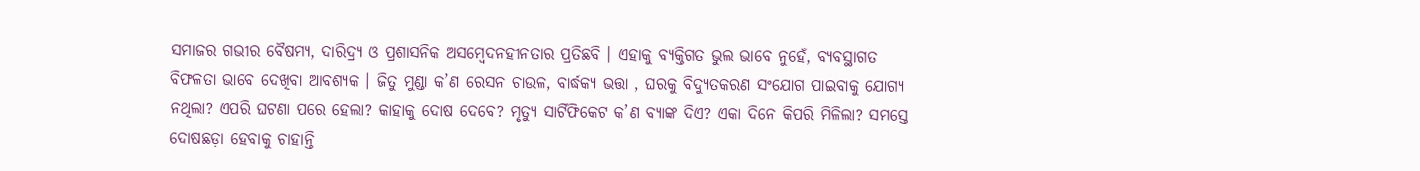ସମାଜର ଗଭୀର ବୈଷମ୍ୟ, ଦାରିଦ୍ର୍ୟ ଓ ପ୍ରଶାସନିକ ଅସମ୍ବେଦନହୀନତାର ପ୍ରତିଛବି । ଏହାକୁ ବ୍ୟକ୍ତିଗତ ଭୁଲ ଭାବେ ନୁହେଁ, ବ୍ୟବସ୍ଥାଗତ ବିଫଳତା ଭାବେ ଦେଖିବା ଆବଶ୍ୟକ । ଜିତୁ ମୁଣ୍ଡା କ’ଣ ରେସନ ଚାଉଳ, ବାର୍ଦ୍ଧକ୍ୟ ଭତ୍ତା , ଘରକୁ ବିଦ୍ୟୁତକରଣ ସଂଯୋଗ ପାଇବାକୁ ଯୋଗ୍ୟ ନଥିଲା? ଏପରି ଘଟଣା ପରେ ହେଲା? କାହାକୁ ଦୋଷ ଦେବେ? ମୃତ୍ୟୁ ସାର୍ଟିଫିକେଟ କ’ଣ ବ୍ୟାଙ୍କ ଦିଏ? ଏକା ଦିନେ କିପରି ମିଳିଲା? ସମସ୍ତେ ଦୋଷଛଡ଼ା ହେବାକୁ ଚାହାନ୍ତି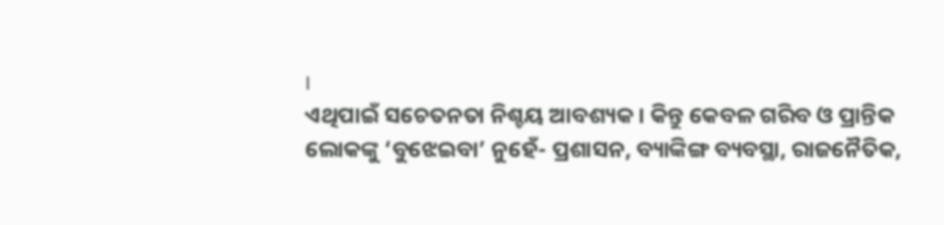।
ଏଥିପାଇଁ ସଚେତନତା ନିଶ୍ଚୟ ଆବଶ୍ୟକ । କିନ୍ତୁ କେବଳ ଗରିବ ଓ ପ୍ରାନ୍ତିକ ଲୋକଙ୍କୁ ‘ବୁଝେଇବା’ ନୁହେଁ- ପ୍ରଶାସନ, ବ୍ୟାଙ୍କିଙ୍ଗ ବ୍ୟବସ୍ଥା, ରାଜନୈତିକ,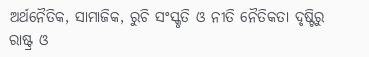ଅର୍ଥନୈତିକ, ସାମାଜିକ, ରୁଚି ସଂସ୍କୃତି ଓ ନୀତି ନୈତିକତା ଦୃଷ୍ଟିରୁ ରାଷ୍ଟ୍ର ଓ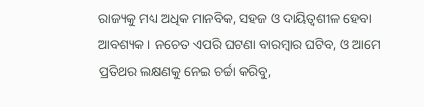ରାଜ୍ୟକୁ ମଧ୍ୟ ଅଧିକ ମାନବିକ, ସହଜ ଓ ଦାୟିତ୍ୱଶୀଳ ହେବା ଆବଶ୍ୟକ । ନଚେତ ଏପରି ଘଟଣା ବାରମ୍ବାର ଘଟିବ, ଓ ଆମେ ପ୍ରତିଥର ଲକ୍ଷଣକୁ ନେଇ ଚର୍ଚ୍ଚା କରିବୁ,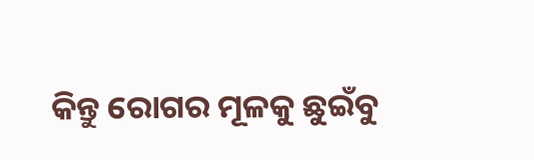କିନ୍ତୁ ରୋଗର ମୂଳକୁ ଛୁଇଁବୁ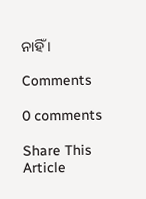ନାହିଁ ।

Comments

0 comments

Share This Article